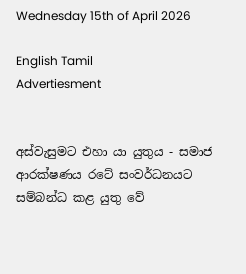Wednesday 15th of April 2026

English Tamil
Advertiesment


අස්වැසුමට එහා යා යුතුය - සමාජ ආරක්ෂණය රටේ සංවර්ධනයට සම්බන්ධ කළ යුතු වේ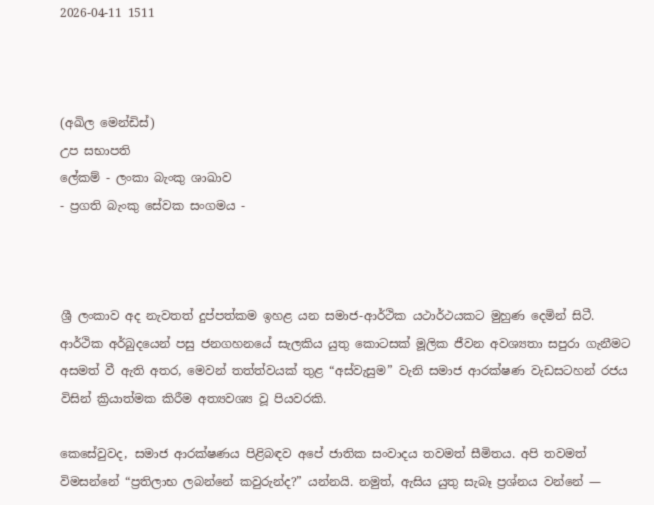2026-04-11 1511



(අඛිල මෙන්ඩිස්)
උප සභාපති
ලේකම් - ලංකා බැංකු ශාඛාව
- ප්‍රගති බැංකු සේවක සංගමය -



ශ්‍රී ලංකාව අද නැවතත් දුප්පත්කම ඉහළ යන සමාජ-ආර්ථික යථාර්ථයකට මුහුණ දෙමින් සිටී. ආර්ථික අර්බුදයෙන් පසු ජනගහනයේ සැලකිය යුතු කොටසක් මූලික ජීවන අවශ්‍යතා සපුරා ගැනීමට අසමත් වී ඇති අතර, මෙවන් තත්ත්වයක් තුළ “අස්වැසුම” වැනි සමාජ ආරක්ෂණ වැඩසටහන් රජය විසින් ක්‍රියාත්මක කිරීම අත්‍යවශ්‍ය වූ පියවරකි.

කෙසේවුවද, සමාජ ආරක්ෂණය පිළිබඳව අපේ ජාතික සංවාදය තවමත් සීමිතය. අපි තවමත් විමසන්නේ “ප්‍රතිලාභ ලබන්නේ කවුරුන්ද?” යන්නයි. නමුත්, ඇසිය යුතු සැබෑ ප්‍රශ්නය වන්නේ —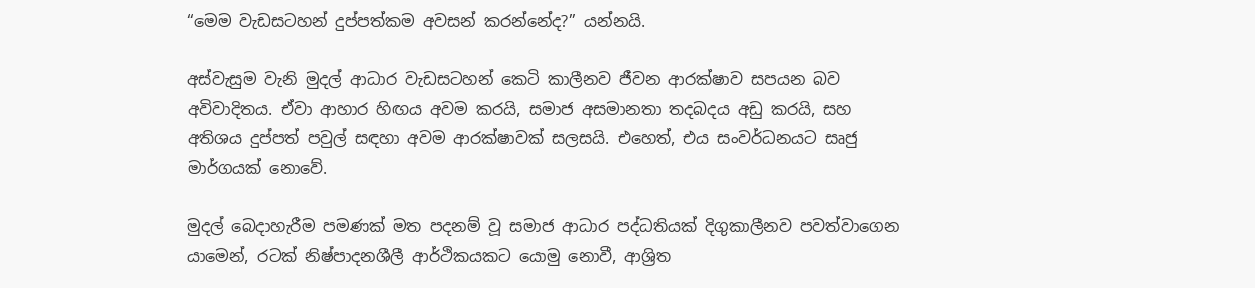“මෙම වැඩසටහන් දුප්පත්කම අවසන් කරන්නේද?” යන්නයි.

අස්වැසුම වැනි මුදල් ආධාර වැඩසටහන් කෙටි කාලීනව ජීවන ආරක්ෂාව සපයන බව අවිවාදිතය. ඒවා ආහාර හිඟය අවම කරයි, සමාජ අසමානතා තදබදය අඩු කරයි, සහ අතිශය දුප්පත් පවුල් සඳහා අවම ආරක්ෂාවක් සලසයි. එහෙත්, එය සංවර්ධනයට සෘජු මාර්ගයක් නොවේ.

මුදල් බෙදාහැරීම පමණක් මත පදනම් වූ සමාජ ආධාර පද්ධතියක් දිගුකාලීනව පවත්වාගෙන යාමෙන්, රටක් නිෂ්පාදනශීලී ආර්ථිකයකට යොමු නොවී, ආශ්‍රිත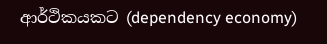ආර්ථිකයකට (dependency economy)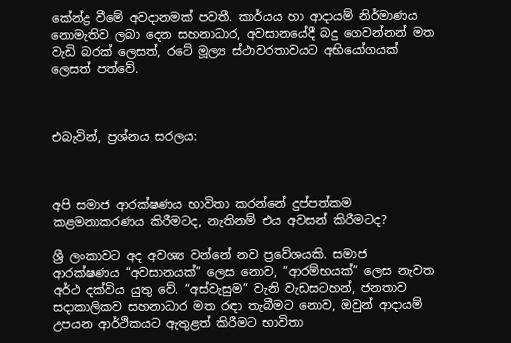කේන්ද්‍ර වීමේ අවදානමක් පවතී. කාර්යය හා ආදායම් නිර්මාණය නොමැතිව ලබා දෙන සහනාධාර, අවසානයේදී බදු ගෙවන්නන් මත වැඩි බරක් ලෙසත්, රටේ මූල්‍ය ස්ථාවරතාවයට අභියෝගයක් ලෙසත් පත්වේ.



එබැවින්, ප්‍රශ්නය සරලය:



අපි සමාජ ආරක්ෂණය භාවිතා කරන්නේ දුප්පත්කම කළමනාකරණය කිරීමටද, නැතිනම් එය අවසන් කිරීමටද?

ශ්‍රී ලංකාවට අද අවශ්‍ය වන්නේ නව ප්‍රවේශයකි. සමාජ ආරක්ෂණය “අවසානයක්” ලෙස නොව, “ආරම්භයක්” ලෙස නැවත අර්ථ දක්විය යුතු වේ. “අස්වැසුම” වැනි වැඩසටහන්, ජනතාව සදාකාලිකව සහනාධාර මත රඳා තැබීමට නොව, ඔවුන් ආදායම් උපයන ආර්ථිකයට ඇතුළත් කිරීමට භාවිතා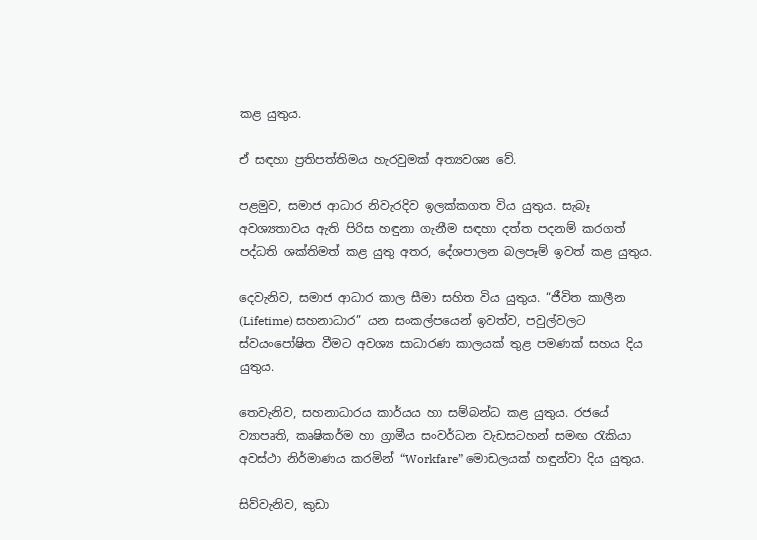කළ යුතුය.

ඒ සඳහා ප්‍රතිපත්තිමය හැරවුමක් අත්‍යවශ්‍ය වේ.

පළමුව, සමාජ ආධාර නිවැරදිව ඉලක්කගත විය යුතුය. සැබෑ අවශ්‍යතාවය ඇති පිරිස හඳුනා ගැනීම සඳහා දත්ත පදනම් කරගත් පද්ධති ශක්තිමත් කළ යුතු අතර, දේශපාලන බලපෑම් ඉවත් කළ යුතුය.

දෙවැනිව, සමාජ ආධාර කාල සීමා සහිත විය යුතුය. “ජීවිත කාලීන (Lifetime) සහනාධාර” යන සංකල්පයෙන් ඉවත්ව, පවුල්වලට ස්වයංපෝෂිත වීමට අවශ්‍ය සාධාරණ කාලයක් තුළ පමණක් සහය දිය යුතුය.

තෙවැනිව, සහනාධාරය කාර්යය හා සම්බන්ධ කළ යුතුය. රජයේ ව්‍යාපෘති, කෘෂිකර්ම හා ග්‍රාමීය සංවර්ධන වැඩසටහන් සමඟ රැකියා අවස්ථා නිර්මාණය කරමින් “Workfare” මොඩලයක් හඳුන්වා දිය යුතුය.

සිව්වැනිව, කුඩා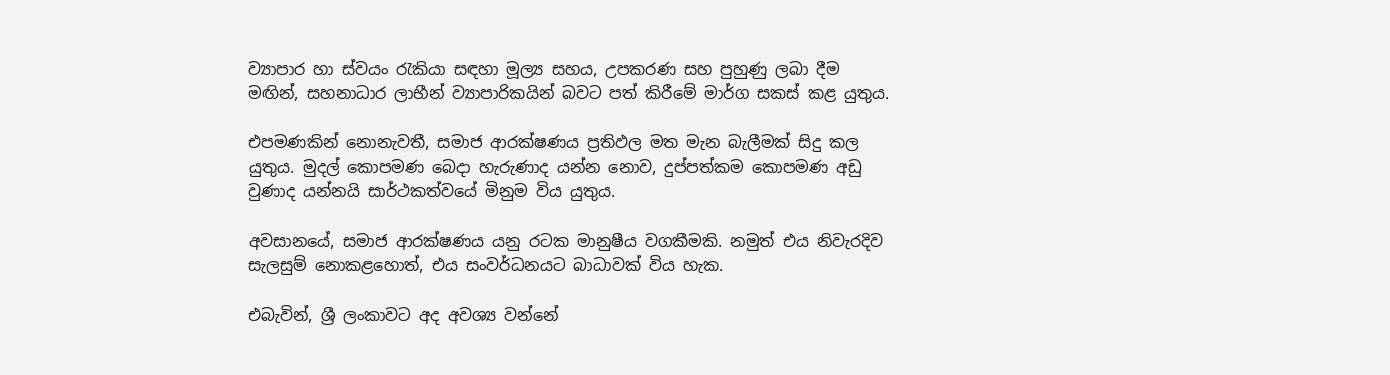ව්‍යාපාර හා ස්වයං රැකියා සඳහා මූල්‍ය සහය, උපකරණ සහ පුහුණු ලබා දීම මඟින්, සහනාධාර ලාභීන් ව්‍යාපාරිකයින් බවට පත් කිරීමේ මාර්ග සකස් කළ යුතුය.

එපමණකින් නොනැවතී, සමාජ ආරක්ෂණය ප්‍රතිඵල මත මැන බැලීමක් සිදු කල යුතුය. මුදල් කොපමණ බෙදා හැරුණාද යන්න නොව, දුප්පත්කම කොපමණ අඩු වුණාද යන්නයි සාර්ථකත්වයේ මිනුම විය යුතුය.

අවසානයේ, සමාජ ආරක්ෂණය යනු රටක මානුෂීය වගකීමකි. නමුත් එය නිවැරදිව සැලසුම් නොකළහොත්, එය සංවර්ධනයට බාධාවක් විය හැක.

එබැවින්, ශ්‍රී ලංකාවට අද අවශ්‍ය වන්නේ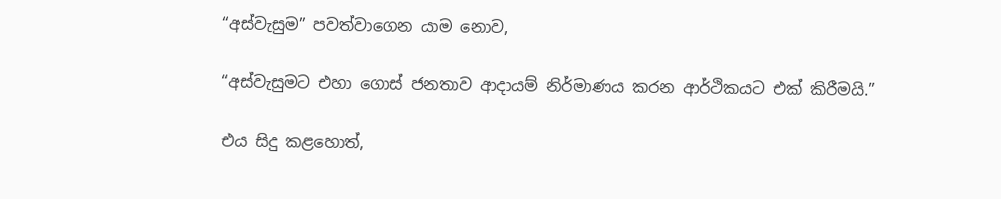“අස්වැසුම” පවත්වාගෙන යාම නොව,

“අස්වැසුමට එහා ගොස් ජනතාව ආදායම් නිර්මාණය කරන ආර්ථිකයට එක් කිරීමයි.”

එය සිදු කළහොත්,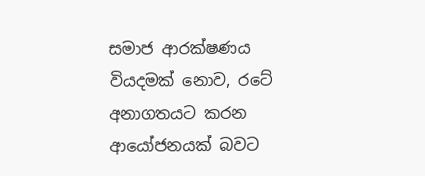සමාජ ආරක්ෂණය වියදමක් නොව, රටේ අනාගතයට කරන ආයෝජනයක් බවට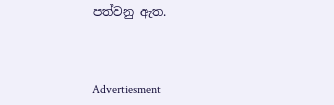පත්වනු ඇත.



Advertiesment